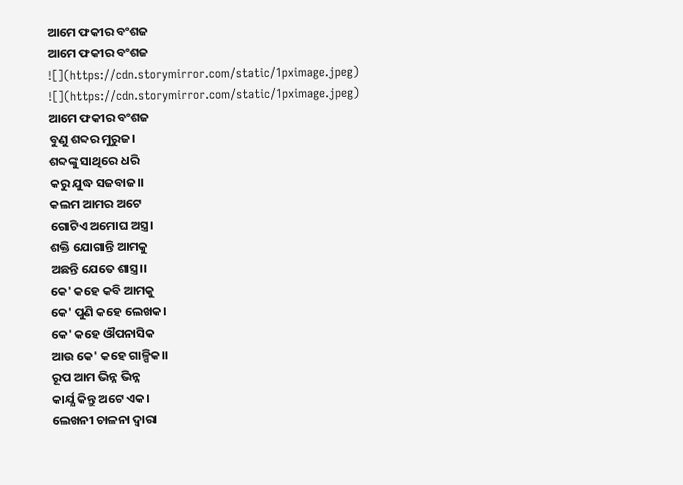ଆମେ ଫକୀର ବଂଶଜ
ଆମେ ଫକୀର ବଂଶଜ
![](https://cdn.storymirror.com/static/1pximage.jpeg)
![](https://cdn.storymirror.com/static/1pximage.jpeg)
ଆମେ ଫକୀର ବଂଶଜ
ବୁଣୁ ଶବ୍ଦର ମୁରୁଜ।
ଶବ୍ଦଙ୍କୁ ସାଥିରେ ଧରି
କରୁ ଯୁଦ୍ଧ ସଜବାଜ।।
କଲମ ଆମର ଅଟେ
ଗୋଟିଏ ଅମୋଘ ଅସ୍ତ୍ର।
ଶକ୍ତି ଯୋଗାନ୍ତି ଆମକୁ
ଅଛନ୍ତି ଯେତେ ଶାସ୍ତ୍ର।।
କେ' କହେ କବି ଆମକୁ
କେ' ପୁଣି କହେ ଲେଖକ।
କେ' କହେ ଔପନାସିକ
ଆଉ କେ' କହେ ଗାଳ୍ପିକ।।
ରୂପ ଆମ ଭିନ୍ନ ଭିନ୍ନ
କାର୍ଯ୍ଯ କିନ୍ତୁ ଅଟେ ଏକ।
ଲେଖନୀ ଚାଳନା ଦ୍ୱାରା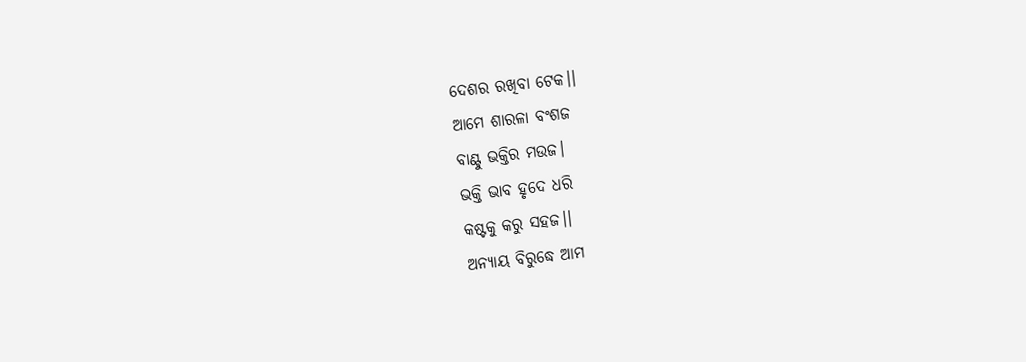ଦେଶର ରଖିବା ଟେକ।।
ଆମେ ଶାରଳା ବଂଶଜ
ବାଣ୍ଟୁ ଭକ୍ତିର ମଉଜ।
ଭକ୍ତି ଭାବ ହୃଦେ ଧରି
କଷ୍ଟକୁ କରୁ ସହଜ।।
ଅନ୍ଯାୟ ବିରୁଦ୍ଧେ ଆମ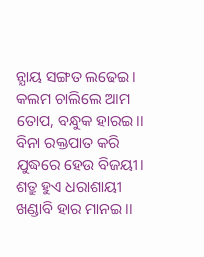ନ୍ଯାୟ ସଙ୍ଗତ ଲଢେଇ।
କଲମ ଚାଲିଲେ ଆମ
ତୋପ, ବନ୍ଧୁକ ହାରଇ।।
ବିନା ରକ୍ତପାତ କରି
ଯୁଦ୍ଧରେ ହେଉ ବିଜୟୀ।
ଶତ୍ରୁ ହୁଏ ଧରାଶାୟୀ
ଖଣ୍ଡାବି ହାର ମାନଇ।।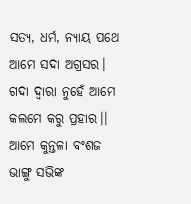ସତ୍ଯ, ଧର୍ମ, ନ୍ଯାୟ ପଥେ
ଆମେ ସଦା ଅଗ୍ରସର।
ଗଦା ଦ୍ୱାରା ନୁହେଁ ଆମେ
କଲମେ କରୁ ପ୍ରହାର।।
ଆମେ କୁନ୍ତଳା ବଂଶଜ
ଭାଙ୍ଗୁ ସଭିଙ୍କ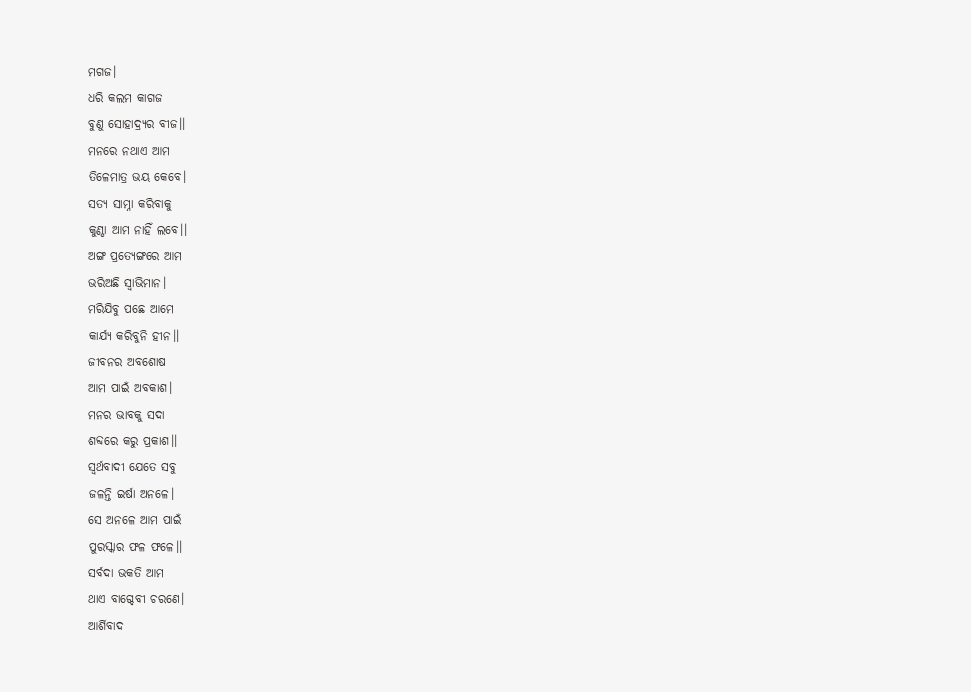ମଗଜ।
ଧରି କଲମ କାଗଜ
ବୁଣୁ ସୋହାଦ୍ର୍ଯର ବୀଜ।।
ମନରେ ନଥାଏ ଆମ
ତିଳେମାତ୍ର ଭୟ କେବେ।
ସତ୍ଯ ସାମ୍ନା କରିବାକୁ
କୁଣ୍ଠା ଆମ ନାହିଁ ଲବେ।।
ଅଙ୍ଗ ପ୍ରତ୍ଯେଙ୍ଗରେ ଆମ
ଭରିଅଛି ସ୍ୱାଭିମାନ।
ମରିଯିବୁ ପଛେ ଆମେ
କାର୍ଯ୍ଯ କରିବୁନି ହୀନ।।
ଜୀବନର ଅବଶୋଷ
ଆମ ପାଇଁ ଅବକାଶ।
ମନର ଭାବକୁ ସଦା
ଶବ୍ଦରେ କରୁ ପ୍ରକାଶ।।
ସ୍ୱର୍ଥବାଦୀ ଯେତେ ସବୁ
ଜଳନ୍ତି ଇର୍ଷା ଅନଳେ।
ସେ ଅନଳେ ଆମ ପାଇଁ
ପୁରସ୍କାର ଫଳ ଫଳେ।।
ସର୍ବଦା ଭକତି ଆମ
ଥାଏ ବାଗ୍ଦେବୀ ଚରଣେ।
ଆର୍ଶିବାଦ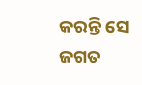କରନ୍ତି ସେ
ଜଗତ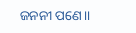ଜନନୀ ପଣେ।।